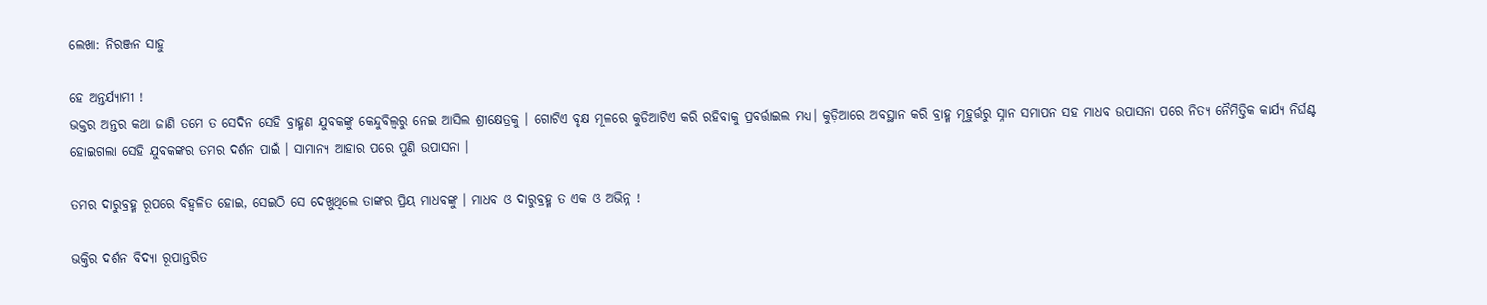ଲେଖା: ନିରଞ୍ଜନ ସାହୁ

ହେ ଅନ୍ତର୍ଯ୍ୟାମୀ !
ଭକ୍ତର ଅନ୍ତର କଥା ଜାଣି ତମେ ତ ସେଦିନ ସେହି ବ୍ରାହ୍ମଣ ଯୁବକଙ୍କୁ କେନ୍ଦୁବିଲ୍ଵରୁ ନେଇ ଆସିଲ ଶ୍ରୀକ୍ଷେତ୍ରକୁ । ଗୋଟିଏ ବୃକ୍ଷ ମୂଳରେ କୁଡିଆଟିଏ କରି ରହିବାକୁ ପ୍ରବର୍ତ୍ତାଇଲ ମଧ୍ୟ। କୁଡ଼ିଆରେ ଅବସ୍ଥାନ କରି ବ୍ରାହ୍ମ ମୂହୁର୍ତ୍ତରୁ ସ୍ନାନ ସମାପନ ସହ ମାଧବ ଉପାସନା ପରେ ନିତ୍ୟ ନୈମିତ୍ତିକ କାର୍ଯ୍ୟ ନିର୍ଘଣ୍ଟ ହୋଇଗଲା ସେହି ଯୁବକଙ୍କର ତମର ଦର୍ଶନ ପାଇଁ । ସାମାନ୍ୟ ଆହାର ପରେ ପୁଣି ଉପାସନା ।

ତମର ଦାରୁବ୍ରହ୍ମ ରୂପରେ ବିହ୍ଵଳିତ ହୋଇ, ସେଇଠି ସେ ଦେଖୁଥିଲେ ତାଙ୍କର ପ୍ରିୟ ମାଧବଙ୍କୁ । ମାଧବ ଓ ଦାରୁବ୍ରହ୍ମ ତ ଏକ ଓ ଅଭିନ୍ନ !

ଭକ୍ତିର ଦର୍ଶନ ବିଦ୍ୟା ରୂପାନ୍ତରିତ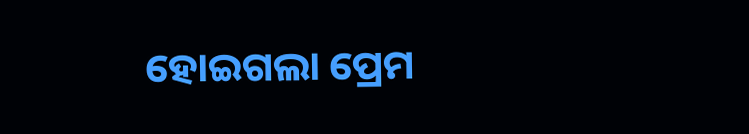ହୋଇଗଲା ପ୍ରେମ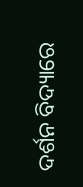ଦର୍ଶନ ବିଦ୍ୟାରେ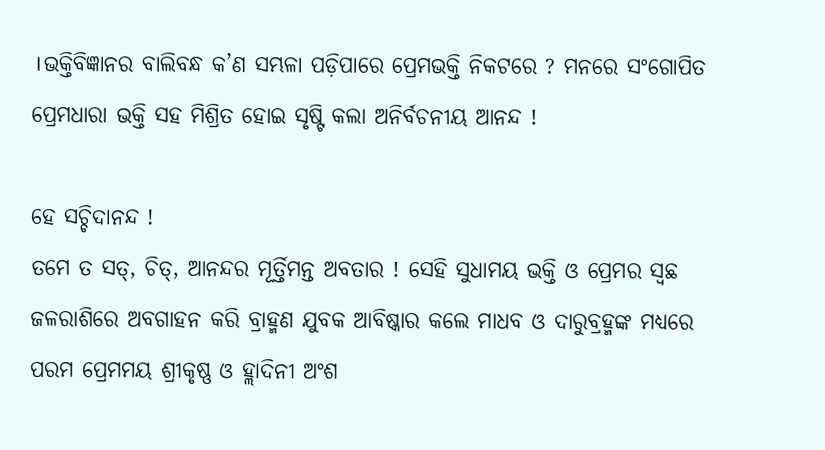।ଭକ୍ତିବିଜ୍ଞାନର ବାଲିବନ୍ଧ କ’ଣ ସମ୍ଭଳା ପଡ଼ିପାରେ ପ୍ରେମଭକ୍ତି ନିକଟରେ ? ମନରେ ସଂଗୋପିତ ପ୍ରେମଧାରା ଭକ୍ତି ସହ ମିଶ୍ରିତ ହୋଇ ସୃଷ୍ଟି କଲା ଅନିର୍ବଚନୀୟ ଆନନ୍ଦ !

ହେ ସଚ୍ଚିଦାନନ୍ଦ !
ତମେ ତ ସତ୍, ଚିତ୍, ଆନନ୍ଦର ମୂର୍ତ୍ତିମନ୍ତ ଅବତାର ! ସେହି ସୁଧାମୟ ଭକ୍ତି ଓ ପ୍ରେମର ସ୍ଵଛ ଜଳରାଶିରେ ଅବଗାହନ କରି ବ୍ରାହ୍ମଣ ଯୁବକ ଆବିଷ୍କାର କଲେ ମାଧବ ଓ ଦାରୁବ୍ରହ୍ମଙ୍କ ମଧ୍ୟରେ ପରମ ପ୍ରେମମୟ ଶ୍ରୀକୃଷ୍ଣ ଓ ହ୍ଲାଦିନୀ ଅଂଶ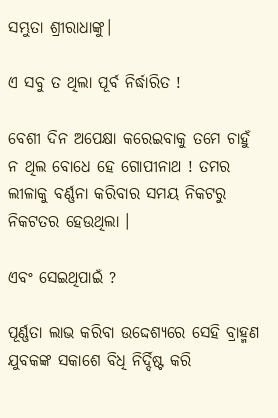ସମ୍ଭୁତା ଶ୍ରୀରାଧାଙ୍କୁ।

ଏ ସବୁ ତ ଥିଲା ପୂର୍ବ ନିର୍ଦ୍ଧାରିତ !

ବେଶୀ ଦିନ ଅପେକ୍ଷା କରେଇବାକୁ ତମେ ଚାହୁଁ ନ ଥିଲ ବୋଧେ ହେ ଗୋପୀନାଥ ! ତମର ଲୀଳାକୁ ବର୍ଣ୍ଣନା କରିବାର ସମୟ ନିକଟରୁ ନିକଟତର ହେଉଥିଲା ।

ଏବଂ ସେଇଥିପାଇଁ ?

ପୂର୍ଣ୍ଣତା ଲାଭ କରିବା ଉଦ୍ଦେଶ୍ୟରେ ସେହି ବ୍ରାହ୍ମଣ ଯୁବକଙ୍କ ସକାଶେ ବିଧି ନିର୍ଦ୍ଦିଷ୍ଟ କରି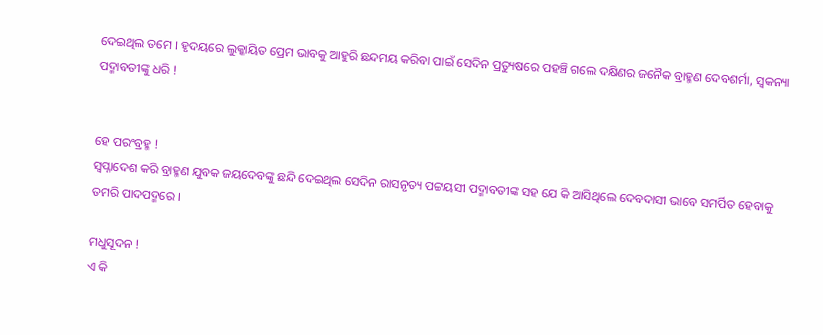ଦେଇଥିଲ ତମେ । ହୃଦୟରେ ଲୁକ୍କାୟିତ ପ୍ରେମ ଭାବକୁ ଆହୁରି ଛନ୍ଦମୟ କରିବା ପାଇଁ ସେଦିନ ପ୍ରତ୍ୟୁଷରେ ପହଞ୍ଚି ଗଲେ ଦକ୍ଷିଣର ଜନୈକ ବ୍ରାହ୍ମଣ ଦେବଶର୍ମା, ସ୍ଵକନ୍ୟା ପଦ୍ମାବତୀଙ୍କୁ ଧରି !


ହେ ପରଂବ୍ରହ୍ମ !
ସ୍ଵପ୍ନାଦେଶ କରି ବ୍ରାହ୍ମଣ ଯୁବକ ଜୟଦେବଙ୍କୁ ଛନ୍ଦି ଦେଇଥିଲ ସେଦିନ ରାସନୃତ୍ୟ ପଟ୍ଟୟସୀ ପଦ୍ମାବତୀଙ୍କ ସହ ଯେ କି ଆସିଥିଲେ ଦେବଦାସୀ ଭାବେ ସମର୍ପିତ ହେବାକୁ ତମରି ପାଦପଦ୍ମରେ ।

ମଧୁସୂଦନ !
ଏ କି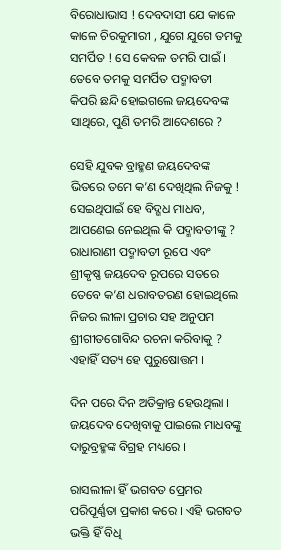ବିରୋଧାଭାସ ! ଦେବଦାସୀ ଯେ କାଳେ କାଳେ ଚିରକୁମାରୀ , ଯୁଗେ ଯୁଗେ ତମକୁ ସମର୍ପିତ ! ସେ କେବଳ ତମରି ପାଇଁ । ତେବେ ତମକୁ ସମର୍ପିତ ପଦ୍ମାବତୀ କିପରି ଛନ୍ଦି ହୋଇଗଲେ ଜୟଦେବଙ୍କ ସାଥିରେ, ପୁଣି ତମରି ଆଦେଶରେ ?

ସେହି ଯୁବକ ବ୍ରାହ୍ମଣ ଜୟଦେବଙ୍କ ଭିତରେ ତମେ କ’ଣ ଦେଖିଥିଲ ନିଜକୁ ! ସେଇଥିପାଇଁ ହେ ବିଦ୍ଗଧ ମାଧବ, ଆପଣେଇ ନେଇଥିଲ କି ପଦ୍ମାବତୀଙ୍କୁ ? ରାଧାରାଣୀ ପଦ୍ମାବତୀ ରୂପେ ଏବଂ ଶ୍ରୀକୃଷ୍ଣ ଜୟଦେବ ରୂପରେ ସତରେ ତେବେ କ’ଣ ଧରାବତରଣ ହୋଇଥିଲେ ନିଜର ଲୀଳା ପ୍ରଚାର ସହ ଅନୁପମ ଶ୍ରୀଗୀତଗୋବିନ୍ଦ ରଚନା କରିବାକୁ ? ଏହାହିଁ ସତ୍ୟ ହେ ପୁରୁଷୋତ୍ତମ ।

ଦିନ ପରେ ଦିନ ଅତିକ୍ରାନ୍ତ ହେଉଥିଲା । ଜୟଦେବ ଦେଖିବାକୁ ପାଇଲେ ମାଧବଙ୍କୁ ଦାରୁବ୍ରହ୍ମଙ୍କ ବିଗ୍ରହ ମଧ୍ୟରେ ।

ରାସଲୀଳା ହିଁ ଭଗବତ ପ୍ରେମର ପରିପୂର୍ଣ୍ଣତା ପ୍ରକାଶ କରେ । ଏହି ଭଗବତ ଭକ୍ତି ହିଁ ବିଧି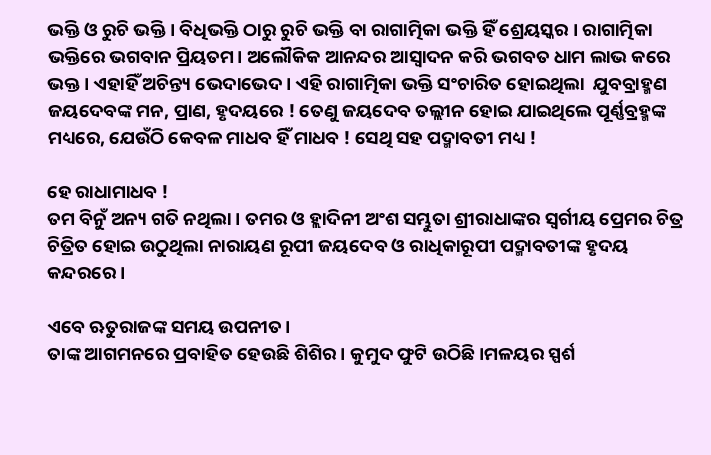ଭକ୍ତି ଓ ରୁଚି ଭକ୍ତି । ବିଧିଭକ୍ତି ଠାରୁ ରୁଚି ଭକ୍ତି ବା ରାଗାତ୍ମିକା ଭକ୍ତି ହିଁ ଶ୍ରେୟସ୍କର । ରାଗାତ୍ମିକା ଭକ୍ତିରେ ଭଗବାନ ପ୍ରିୟତମ। ଅଲୌକିକ ଆନନ୍ଦର ଆସ୍ଵାଦନ କରି ଭଗବତ ଧାମ ଲାଭ କରେ ଭକ୍ତ । ଏହାହିଁ ଅଚିନ୍ତ୍ୟ ଭେଦାଭେଦ। ଏହି ରାଗାତ୍ମିକା ଭକ୍ତି ସଂଚାରିତ ହୋଇଥିଲା  ଯୁବବ୍ରାହ୍ମଣ ଜୟଦେବଙ୍କ ମନ, ପ୍ରାଣ, ହୃଦୟରେ ! ତେଣୁ ଜୟଦେବ ତଲ୍ଲୀନ ହୋଇ ଯାଇଥିଲେ ପୂର୍ଣ୍ଣବ୍ରହ୍ମଙ୍କ ମଧ୍ୟରେ, ଯେଉଁଠି କେବଳ ମାଧବ ହିଁ ମାଧବ ! ସେଥି ସହ ପଦ୍ମାବତୀ ମଧ୍ୟ !

ହେ ରାଧାମାଧବ !
ତମ ବିନୁଁ ଅନ୍ୟ ଗତି ନଥିଲା । ତମର ଓ ହ୍ଲାଦିନୀ ଅଂଶ ସମ୍ଭୁତା ଶ୍ରୀରାଧାଙ୍କର ସ୍ୱର୍ଗୀୟ ପ୍ରେମର ଚିତ୍ର ଚିତ୍ରିତ ହୋଇ ଉଠୁଥିଲା ନାରାୟଣ ରୂପୀ ଜୟଦେବ ଓ ରାଧିକାରୂପୀ ପଦ୍ମାବତୀଙ୍କ ହୃଦୟ କନ୍ଦରରେ ।

ଏବେ ଋତୁରାଜଙ୍କ ସମୟ ଉପନୀତ।
ତାଙ୍କ ଆଗମନରେ ପ୍ରବାହିତ ହେଉଛି ଶିଶିର। କୁମୁଦ ଫୁଟି ଉଠିଛି।ମଳୟର ସ୍ପର୍ଶ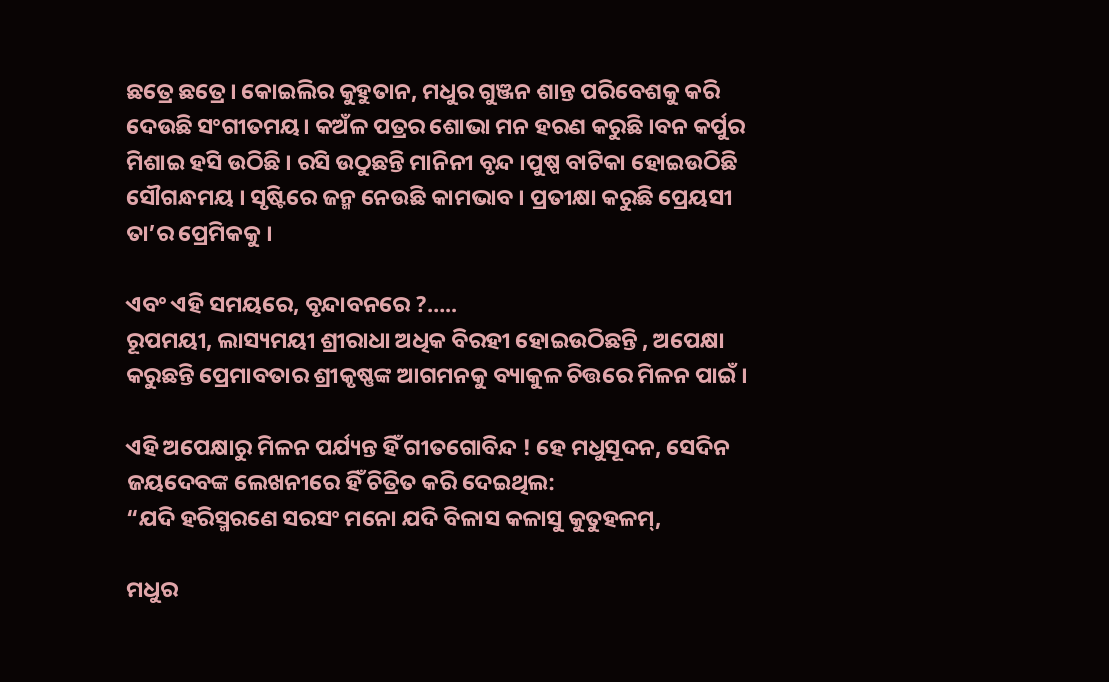ଛତ୍ରେ ଛତ୍ରେ । କୋଇଲିର କୁହୁତାନ, ମଧୁର ଗୁଞ୍ଜନ ଶାନ୍ତ ପରିବେଶକୁ କରି ଦେଉଛି ସଂଗୀତମୟ। କଅଁଳ ପତ୍ରର ଶୋଭା ମନ ହରଣ କରୁଛି ।ବନ କର୍ପୁର ମିଶାଇ ହସି ଉଠିଛି । ରସି ଉଠୁଛନ୍ତି ମାନିନୀ ବୃନ୍ଦ ।ପୁଷ୍ପ ବାଟିକା ହୋଇଉଠିଛି ସୌଗନ୍ଧମୟ । ସୃଷ୍ଟିରେ ଜନ୍ମ ନେଉଛି କାମଭାବ । ପ୍ରତୀକ୍ଷା କରୁଛି ପ୍ରେୟସୀ ତା’ର ପ୍ରେମିକକୁ ।

ଏବଂ ଏହି ସମୟରେ, ବୃନ୍ଦାବନରେ ?…..
ରୂପମୟୀ, ଲାସ୍ୟମୟୀ ଶ୍ରୀରାଧା ଅଧିକ ବିରହୀ ହୋଇଉଠିଛନ୍ତି , ଅପେକ୍ଷା କରୁଛନ୍ତି ପ୍ରେମାବତାର ଶ୍ରୀକୃଷ୍ଣଙ୍କ ଆଗମନକୁ ବ୍ୟାକୁଳ ଚିତ୍ତରେ ମିଳନ ପାଇଁ ।

ଏହି ଅପେକ୍ଷାରୁ ମିଳନ ପର୍ଯ୍ୟନ୍ତ ହିଁ ଗୀତଗୋବିନ୍ଦ ! ହେ ମଧୁସୂଦନ, ସେଦିନ ଜୟଦେବଙ୍କ ଲେଖନୀରେ ହିଁ ଚିତ୍ରିତ କରି ଦେଇଥିଲ:
“ଯଦି ହରିସ୍ମରଣେ ସରସଂ ମନୋ ଯଦି ବିଳାସ କଳାସୁ କୁତୁହଳମ୍,

ମଧୁର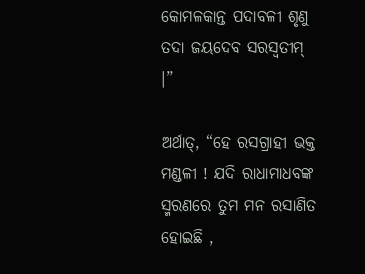କୋମଳକାନ୍ତ ପଦାବଳୀ ଶୃଣୁ ତଦା ଜୟଦେବ ସରସ୍ଵତୀମ୍ ।”

ଅର୍ଥାତ୍, “ହେ ରସଗ୍ରାହୀ ଭକ୍ତ ମଣ୍ଡଳୀ ! ଯଦି ରାଧାମାଧବଙ୍କ ସ୍ମରଣରେ ତୁମ ମନ ରସାଣିତ ହୋଇଛି ,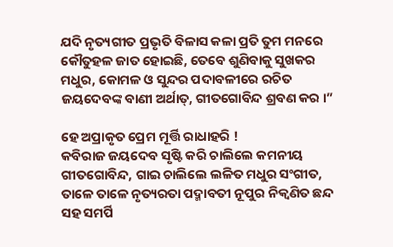ଯଦି ନୃତ୍ୟଗୀତ ପ୍ରଭୃତି ବିଳାସ କଳା ପ୍ରତି ତୁମ ମନରେ କୌତୁହଳ ଜାତ ହୋଇଛି, ତେବେ ଶୁଣିବାକୁ ସୁଖକର ମଧୁର, କୋମଳ ଓ ସୁନ୍ଦର ପଦାବଳୀରେ ରଚିତ ଜୟଦେବଙ୍କ ବାଣୀ ଅର୍ଥାତ୍, ଗୀତଗୋବିନ୍ଦ ଶ୍ରବଣ କର ।”

ହେ ଅପ୍ରାକୃତ ପ୍ରେମ ମୂର୍ତ୍ତି ରାଧାହରି !
କବିରାଜ ଜୟଦେବ ସୃଷ୍ଟି କରି ଚାଲିଲେ କମନୀୟ ଗୀତଗୋବିନ୍ଦ, ଗାଇ ଚାଲିଲେ ଲଳିତ ମଧୁର ସଂଗୀତ, ତାଳେ ତାଳେ ନୃତ୍ୟରତା ପଦ୍ମାବତୀ ନୂପୁର ନିକ୍ଵଣିତ ଛନ୍ଦ ସହ ସମର୍ପି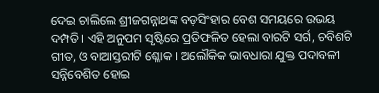ଦେଇ ଚାଲିଲେ ଶ୍ରୀଜଗନ୍ନାଥଙ୍କ ବଡ଼ସିଂହାର ବେଶ ସମୟରେ ଉଭୟ ଦମ୍ପତି। ଏହି ଅନୁପମ ସୃଷ୍ଟିରେ ପ୍ରତିଫଳିତ ହେଲା ବାରଟି ସର୍ଗ, ଚବିଶଟି ଗୀତ, ଓ ବାଆସ୍ତରୀଟି ଶ୍ଳୋକ । ଅଲୌକିକ ଭାବଧାରା ଯୁକ୍ତ ପଦାବଳୀ ସନ୍ନିବେଶିତ ହୋଇ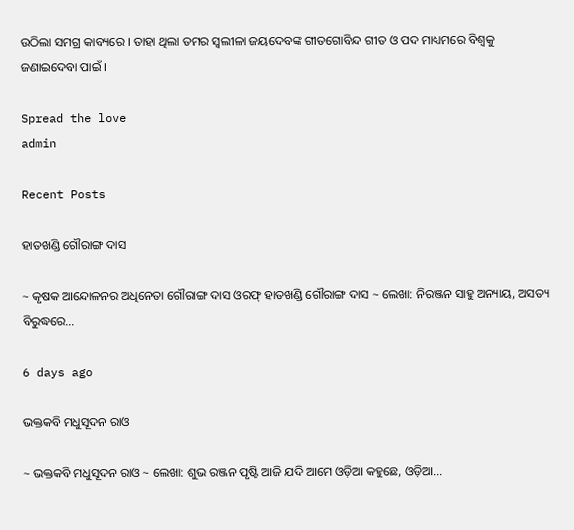ଉଠିଲା ସମଗ୍ର କାବ୍ୟରେ । ତାହା ଥିଲା ତମର ସ୍ଵଲୀଳା ଜୟଦେବଙ୍କ ଗୀତଗୋବିନ୍ଦ ଗୀତ ଓ ପଦ ମାଧ୍ୟମରେ ବିଶ୍ଵକୁ ଜଣାଇଦେବା ପାଇଁ ।

Spread the love
admin

Recent Posts

ହାତଖଣ୍ଡି ଗୌରାଙ୍ଗ ଦାସ

~ କୃଷକ ଆନ୍ଦୋଳନର ଅଧିନେତା ଗୌରାଙ୍ଗ ଦାସ ଓରଫ୍ ହାତଖଣ୍ଡି ଗୌରାଙ୍ଗ ଦାସ ~ ଲେଖା: ନିରଞ୍ଜନ ସାହୁ ଅନ୍ୟାୟ, ଅସତ୍ୟ ବିରୁଦ୍ଧରେ…

6 days ago

ଭକ୍ତକବି ମଧୁସୂଦନ ରାଓ

~ ଭକ୍ତକବି ମଧୁସୂଦନ ରାଓ ~ ଲେଖା: ଶୁଭ ରଞ୍ଜନ ପୃଷ୍ଟି ଆଜି ଯଦି ଆମେ ଓଡ଼ିଆ କହୁଛେ, ଓଡ଼ିଆ…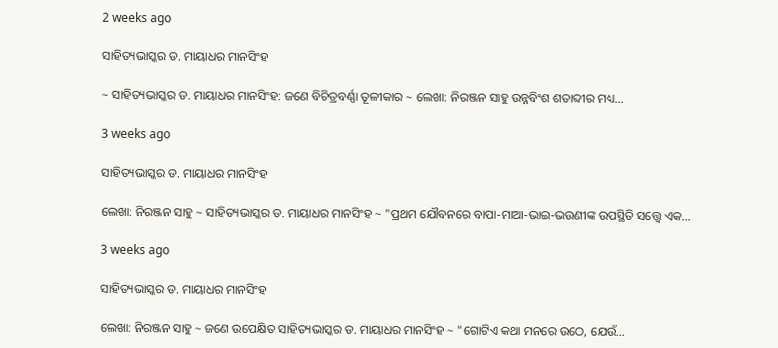2 weeks ago

ସାହିତ୍ୟଭାସ୍କର ଡ. ମାୟାଧର ମାନସିଂହ

~ ସାହିତ୍ୟଭାସ୍କର ଡ. ମାୟାଧର ମାନସିଂହ: ଜଣେ ବିଚିତ୍ରବର୍ଣ୍ଣା ତୂଳୀକାର ~ ଲେଖା: ନିରଞ୍ଜନ ସାହୁ ଉନ୍ନବିଂଶ ଶତାବ୍ଦୀର ମଧ୍ୟ…

3 weeks ago

ସାହିତ୍ୟଭାସ୍କର ଡ. ମାୟାଧର ମାନସିଂହ

ଲେଖା: ନିରଞ୍ଜନ ସାହୁ ~ ସାହିତ୍ୟଭାସ୍କର ଡ. ମାୟାଧର ମାନସିଂହ ~ "ପ୍ରଥମ ଯୌବନରେ ବାପା-ମାଆ-ଭାଇ-ଭଉଣୀଙ୍କ ଉପସ୍ଥିତି ସତ୍ତ୍ୱେ ଏକ…

3 weeks ago

ସାହିତ୍ୟଭାସ୍କର ଡ. ମାୟାଧର ମାନସିଂହ

ଲେଖା: ନିରଞ୍ଜନ ସାହୁ ~ ଜଣେ ଉପେକ୍ଷିତ ସାହିତ୍ୟଭାସ୍କର ଡ. ମାୟାଧର ମାନସିଂହ ~ "ଗୋଟିଏ କଥା ମନରେ ଉଠେ, ଯେଉଁ…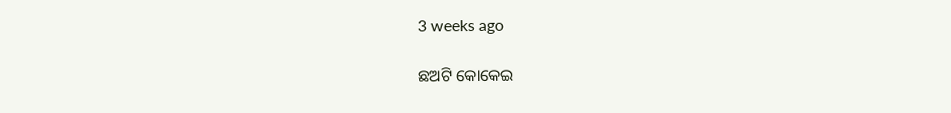3 weeks ago

ଛଅଟି କୋକେଇ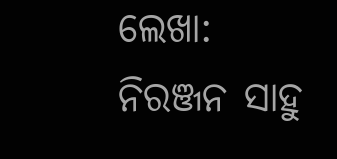ଲେଖା: ନିରଞ୍ଜନ ସାହୁ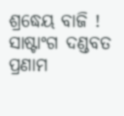ଶ୍ରଦ୍ଧେୟ ବାଜି ! ସାଷ୍ଟାଂଗ ଦଣ୍ଡବତ ପ୍ରଣାମ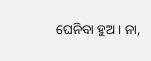ଘେନିବା ହୁଅ। ନା,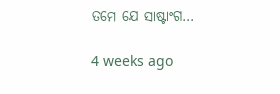ତମେ ଯେ ସାଷ୍ଟାଂଗ…

4 weeks ago